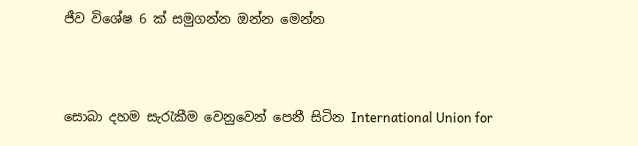ජීව විශේෂ 6 ක් සමුගන්න ඔන්න මෙන්න



සොබා දහම සැරැකීම වෙනුවෙන් පෙනී සිටින International Union for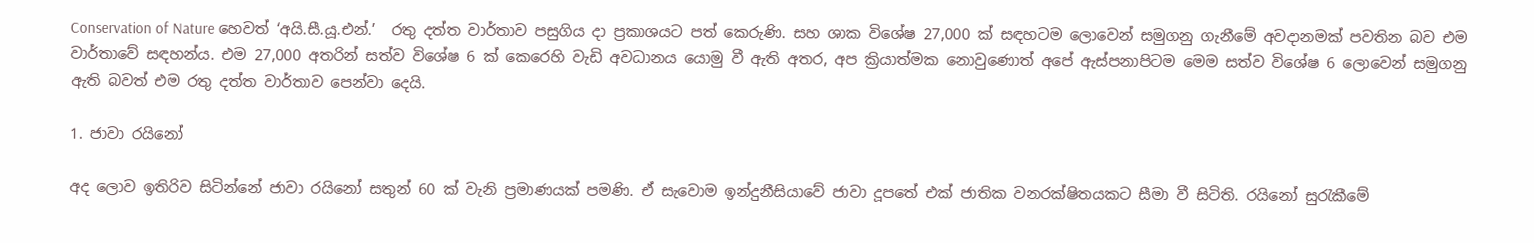Conservation of Nature හෙවත් ‘අයි.සී.යූ.එන්.’  රතු දත්ත වාර්තාව පසුගිය දා ප්‍රකාශයට පත් කෙරුණි. සහ ශාක විශේෂ 27,000 ක් සඳහටම ලොවෙන් සමුගනු ගැනීමේ අවදානමක් පවතින බව එම වාර්තාවේ සඳහන්ය. එම 27,000 අතරින් සත්ව විශේෂ 6 ක් කෙරෙහි වැඩි අවධානය යොමු වී ඇති අතර, අප ක්‍රියාත්මක නොවුණොත් අපේ ඇස්පනාපිටම මෙම සත්ව විශේෂ 6 ලොවෙන් සමුගනු ඇති බවත් එම රතු දත්ත වාර්තාව පෙන්වා දෙයි.

1. ජාවා රයිනෝ

අද ලොව ඉතිරිව සිටින්නේ ජාවා රයිනෝ සතුන් 60 ක් වැනි ප්‍රමාණයක් පමණි. ඒ සැවොම ඉන්දුනීසියාවේ ජාවා දූපතේ එක් ජාතික වනරක්ෂිතයකට සීමා වී සිටිති. රයිනෝ සුරැකීමේ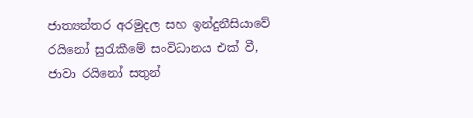ජාත්‍යන්තර අරමුදල සහ ඉන්දුනීසියාවේ රයිනෝ සුරැකීමේ සංවිධානය එක් වී, ජාවා රයිනෝ සතුන්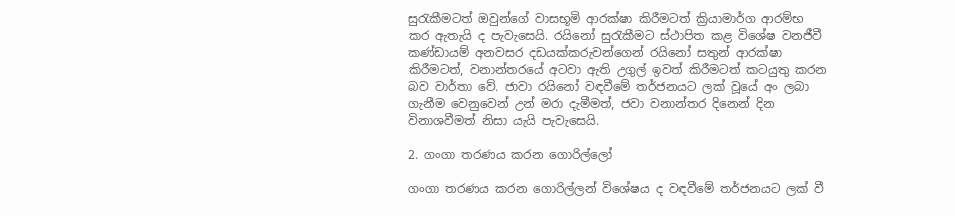සුරැකීමටත් ඔවුන්ගේ වාසභූමි ආරක්ෂා කිරීමටත් ක්‍රියාමාර්ග ආරම්භ කර ඇතැයි ද පැවැසෙයි. රයිනෝ සුරැකීමට ස්ථාපිත කළ විශේෂ වනජීවී කණ්ඩායම් අනවසර දඩයක්කරුවන්ගෙන් රයිනෝ සතුන් ආරක්ෂා කිරීමටත්, වනාන්තරයේ අටවා ඇති උගුල් ඉවත් කිරීමටත් කටයුතු කරන බව වාර්තා වේ. ජාවා රයිනෝ වඳවීමේ තර්ජනයට ලක් වූයේ අං ලබා ගැනීම වෙනුවෙන් උන් මරා දැමීමත්, ජවා වනාන්තර දිනෙන් දින විනාශවීමත් නිසා යැයි පැවැසෙයි.

2. ගංගා තරණය කරන ගොරිල්ලෝ

ගංගා තරණය කරන ගොරිල්ලන් විශේෂය ද වඳවීමේ තර්ජනයට ලක් වී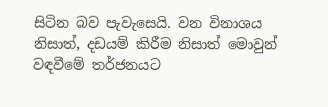සිටින බව පැවැසෙයි. වන විනාශය නිසාත්, දඩයම් කිරීම නිසාත් මොවුන් වඳවීමේ තර්ජනයට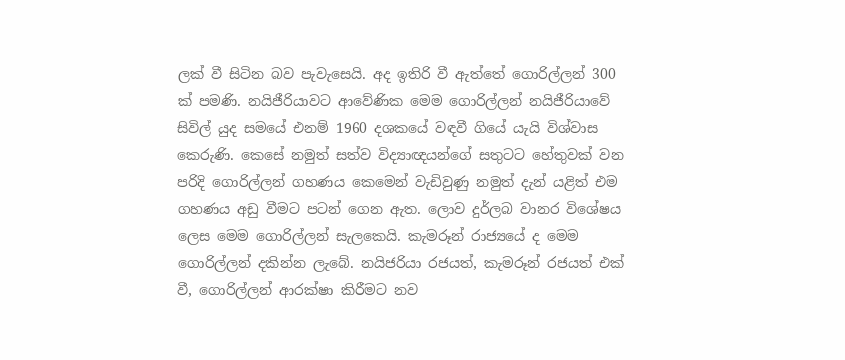ලක් වී සිටින බව පැවැසෙයි. අද ඉතිරි වී ඇත්තේ ගොරිල්ලන් 300 ක් පමණි. නයිජීරියාවට ආවේණික මෙම ගොරිල්ලන් නයිජීරියාවේ සිවිල් යුද සමයේ එනම් 1960 දශකයේ වඳවී ගියේ යැයි විශ්වාස කෙරුණි. කෙසේ නමුත් සත්ව විද්‍යාඥයන්ගේ සතුටට හේතුවක් වන පරිදි ගොරිල්ලන් ගහණය කෙමෙන් වැඩිවුණු නමුත් දැන් යළිත් එම ගහණය අඩු වීමට පටන් ගෙන ඇත. ලොව දුර්ලබ වානර විශේෂය ලෙස මෙම ගොරිල්ලන් සැලකෙයි. කැමරූන් රාජ්‍යයේ ද මෙම ගොරිල්ලන් දකින්න ලැබේ. නයිජරියා රජයත්, කැමරූන් රජයත් එක් වී, ගොරිල්ලන් ආරක්ෂා කිරීමට නව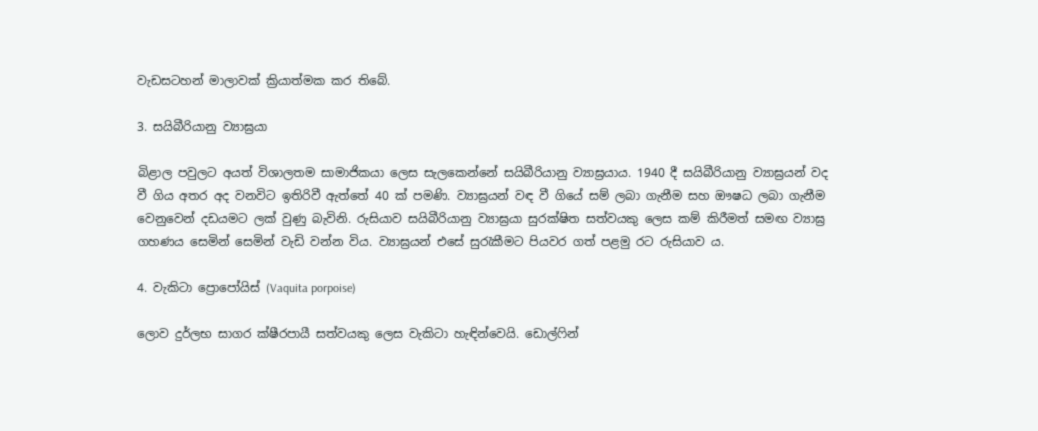වැඩසටහන් මාලාවක් ක්‍රියාත්මක කර තිබේ.

3. සයිබීරියානු ව්‍යාඝ්‍රයා

බිළාල පවුලට අයත් විශාලතම සාමාජිකයා ලෙස සැලකෙන්නේ සයිබීරියානු ව්‍යාඝ්‍රයාය. 1940 දී සයිබීරියානු ව්‍යාඝ්‍රයන් වද වී ගිය අතර අද වනවිට ඉතිරිවී ඇත්තේ 40 ක් පමණි. ව්‍යාඝ්‍රයන් වඳ වී ගියේ සම් ලබා ගැනීම සහ ඖෂධ ලබා ගැනීම වෙනුවෙන් දඩයමට ලක් වුණු බැවිනි. රුසියාව සයිබීරියානු ව්‍යාඝ්‍රයා සුරක්ෂිත සත්වයකු ලෙස කම් කිරීමත් සමඟ ව්‍යාඝ්‍ර ගහණය සෙමින් සෙමින් වැඩි වන්න විය. ව්‍යාඝ්‍රයන් එසේ සුරැකීමට පියවර ගත් පළමු රට රුසියාව ය.

4. වැකිටා ප්‍රොපෝයිස් (Vaquita porpoise)

ලොව දුර්ලභ සාගර ක්ෂීරපායී සත්වයකු ලෙස වැකිටා හැඳින්වෙයි. ඩොල්ෆින්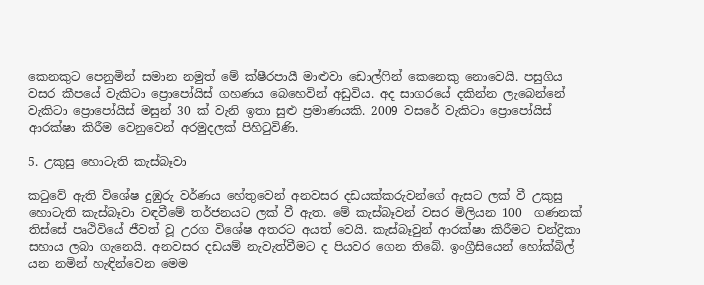කෙනකුට පෙනුමින් සමාන නමුත් මේ ක්ෂීරපායී මාළුවා ඩොල්ෆින් කෙනෙකු නොවෙයි. පසුගිය වසර කීපයේ වැකිටා ප්‍රොපෝයිස් ගහණය බෙහෙවින් අඩුවිය. අද සාගරයේ දකින්න ලැබෙන්නේ වැකිටා ප්‍රොපෝයිස් මසුන් 30 ක් වැනි ඉතා සුළු ප්‍රමාණයකි. 2009 වසරේ වැකිටා ප්‍රොපෝයිස් ආරක්ෂා කිරීම වෙනුවෙන් අරමුදලක් පිහිටුවිණි.

5. උකුසු හොටැති කැස්බෑවා

කටුවේ ඇති විශේෂ දුඹුරු වර්ණය හේතුවෙන් අනවසර දඩයක්කරුවන්ගේ ඇසට ලක් වී උකුසු හොටැති කැස්බෑවා වඳවීමේ තර්ජනයට ලක් වී ඇත. මේ කැස්බෑවන් වසර මිලියන 100  ගණනක් තිස්සේ පෘථිවියේ ජීවත් වූ උරග විශේෂ අතරට අයත් වෙයි. කැස්බෑවුන් ආරක්ෂා කිරීමට චන්ද්‍රිකා සහාය ලබා ගැනෙයි. අනවසර දඩයම් නැවැත්වීමට ද පියවර ගෙන තිබේ. ඉංග්‍රීසියෙන් හෝක්බිල් යන නමින් හැඳින්වෙන මෙම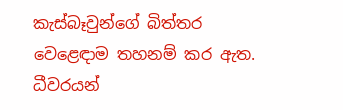කැස්බෑවුන්ගේ බිත්තර වෙළෙඳාම තහනම් කර ඇත. ධීවරයන්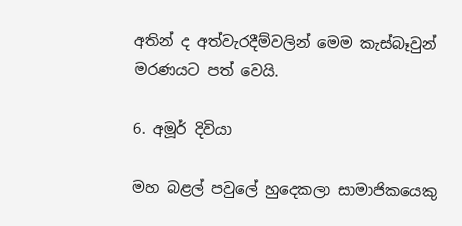අතින් ද අත්වැරදීම්වලින් මෙම කැස්බෑවුන් මරණයට පත් වෙයි.

6. අමූර් දිවියා

මහ බළල් පවුලේ හුදෙකලා සාමාජිකයෙකු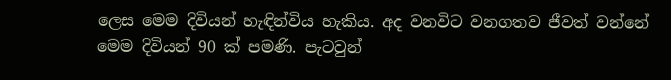ලෙස මෙම දිවියන් හැඳින්විය හැකිය. අද වනවිට වනගතව ජීවත් වන්නේ මෙම දිවියන් 90 ක් පමණි. පැටවුන්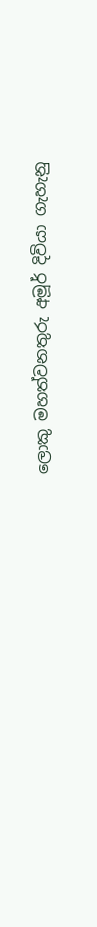ලොකු මහත්වනතුරු අමූර් දිවියා ගැහැනු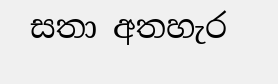සතා අතහැර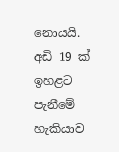නොයයි. අඩි 19 ක් ඉහළට පැනීමේ හැකියාව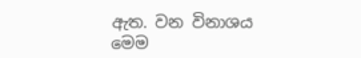ඇත. වන විනාශය මෙම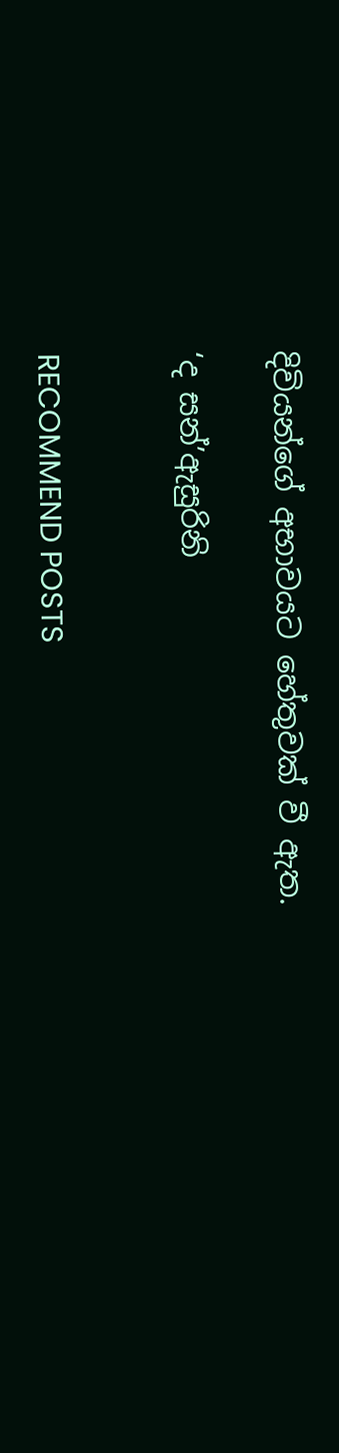දිවියන්ගේ අභාවයට හේතුවක් වී ඇත.

‘ද සන්’ඇසුරිනි


RECOMMEND POSTS